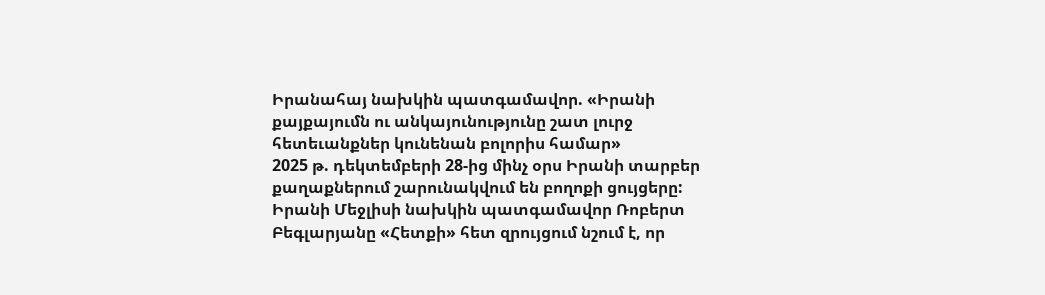Իրանահայ նախկին պատգամավոր. «Իրանի քայքայումն ու անկայունությունը շատ լուրջ հետեւանքներ կունենան բոլորիս համար»
2025 թ. դեկտեմբերի 28-ից մինչ օրս Իրանի տարբեր քաղաքներում շարունակվում են բողոքի ցույցերը: Իրանի Մեջլիսի նախկին պատգամավոր Ռոբերտ Բեգլարյանը «Հետքի» հետ զրույցում նշում է, որ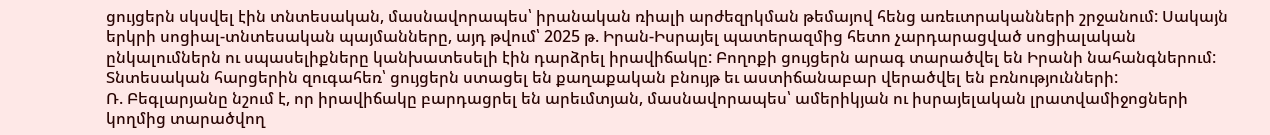ցույցերն սկսվել էին տնտեսական, մասնավորապես՝ իրանական ռիալի արժեզրկման թեմայով հենց առեւտրականների շրջանում: Սակայն երկրի սոցիալ-տնտեսական պայմանները, այդ թվում՝ 2025 թ. Իրան-Իսրայել պատերազմից հետո չարդարացված սոցիալական ընկալումներն ու սպասելիքները կանխատեսելի էին դարձրել իրավիճակը: Բողոքի ցույցերն արագ տարածվել են Իրանի նահանգներում: Տնտեսական հարցերին զուգահեռ՝ ցույցերն ստացել են քաղաքական բնույթ եւ աստիճանաբար վերածվել են բռնությունների:
Ռ. Բեգլարյանը նշում է, որ իրավիճակը բարդացրել են արեւմտյան, մասնավորապես՝ ամերիկյան ու իսրայելական լրատվամիջոցների կողմից տարածվող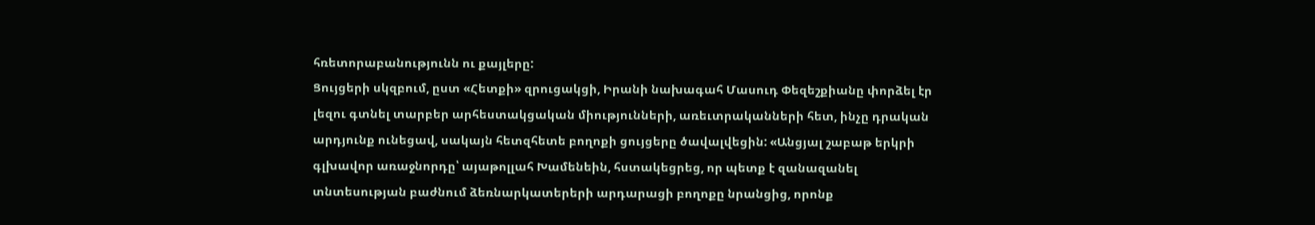հռետորաբանությունն ու քայլերը:
Ցույցերի սկզբում, ըստ «Հետքի» զրուցակցի, Իրանի նախագահ Մասուդ Փեզեշքիանը փորձել էր լեզու գտնել տարբեր արհեստակցական միությունների, առեւտրականների հետ, ինչը դրական արդյունք ունեցավ, սակայն հետզհետե բողոքի ցույցերը ծավալվեցին: «Անցյալ շաբաթ երկրի գլխավոր առաջնորդը՝ այաթոլլահ Խամենեին, հստակեցրեց, որ պետք է զանազանել տնտեսության բաժնում ձեռնարկատերերի արդարացի բողոքը նրանցից, որոնք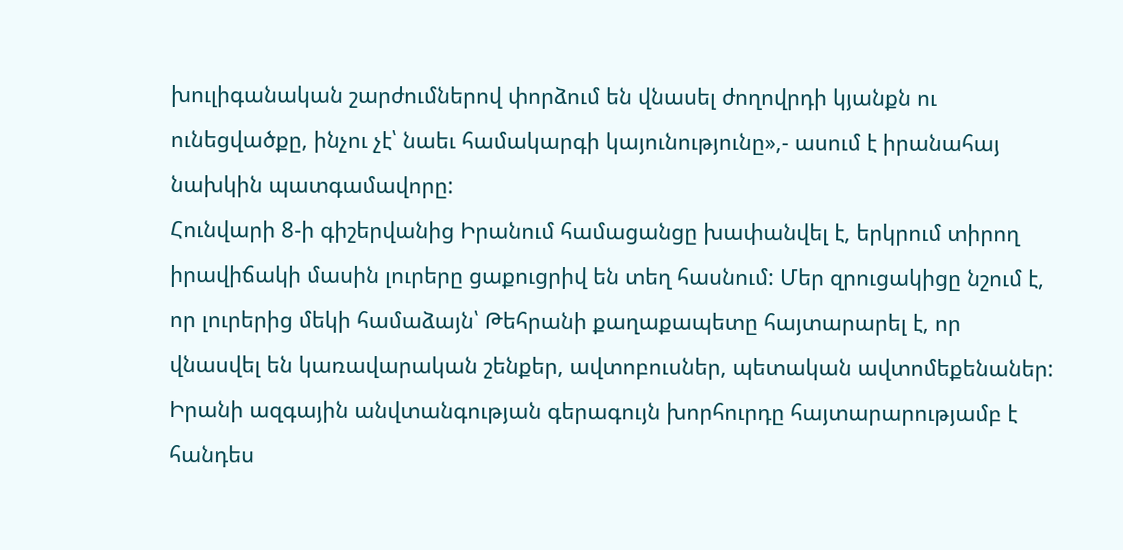խուլիգանական շարժումներով փորձում են վնասել ժողովրդի կյանքն ու ունեցվածքը, ինչու չէ՝ նաեւ համակարգի կայունությունը»,- ասում է իրանահայ նախկին պատգամավորը:
Հունվարի 8-ի գիշերվանից Իրանում համացանցը խափանվել է, երկրում տիրող իրավիճակի մասին լուրերը ցաքուցրիվ են տեղ հասնում: Մեր զրուցակիցը նշում է, որ լուրերից մեկի համաձայն՝ Թեհրանի քաղաքապետը հայտարարել է, որ վնասվել են կառավարական շենքեր, ավտոբուսներ, պետական ավտոմեքենաներ: Իրանի ազգային անվտանգության գերագույն խորհուրդը հայտարարությամբ է հանդես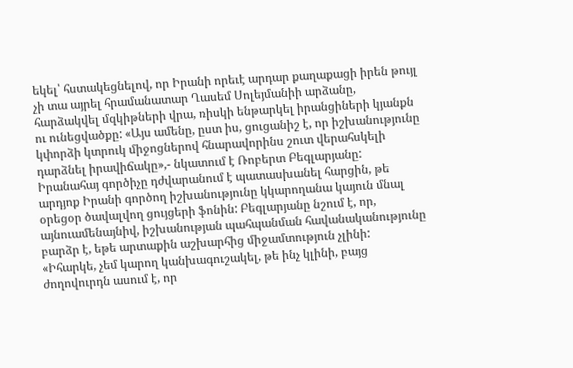եկել՝ հստակեցնելով, որ Իրանի որեւէ արդար քաղաքացի իրեն թույլ չի տա այրել հրամանատար Ղասեմ Սոլեյմանիի արձանը, հարձակվել մզկիթների վրա, ռիսկի ենթարկել իրանցիների կյանքն ու ունեցվածքը: «Այս ամենը, ըստ իս, ցուցանիշ է, որ իշխանությունը կփորձի կտրուկ միջոցներով հնարավորինս շուտ վերահսկելի դարձնել իրավիճակը»,- նկատում է Ռոբերտ Բեգլարյանը:
Իրանահայ գործիչը դժվարանում է պատասխանել հարցին, թե արդյոք Իրանի գործող իշխանությունը կկարողանա կայուն մնալ օրեցօր ծավալվող ցույցերի ֆոնին: Բեգլարյանը նշում է, որ, այնուամենայնիվ, իշխանության պահպանման հավանականությունը բարձր է, եթե արտաքին աշխարհից միջամտություն չլինի:
«Իհարկե, չեմ կարող կանխագուշակել, թե ինչ կլինի, բայց ժողովուրդն ասում է, որ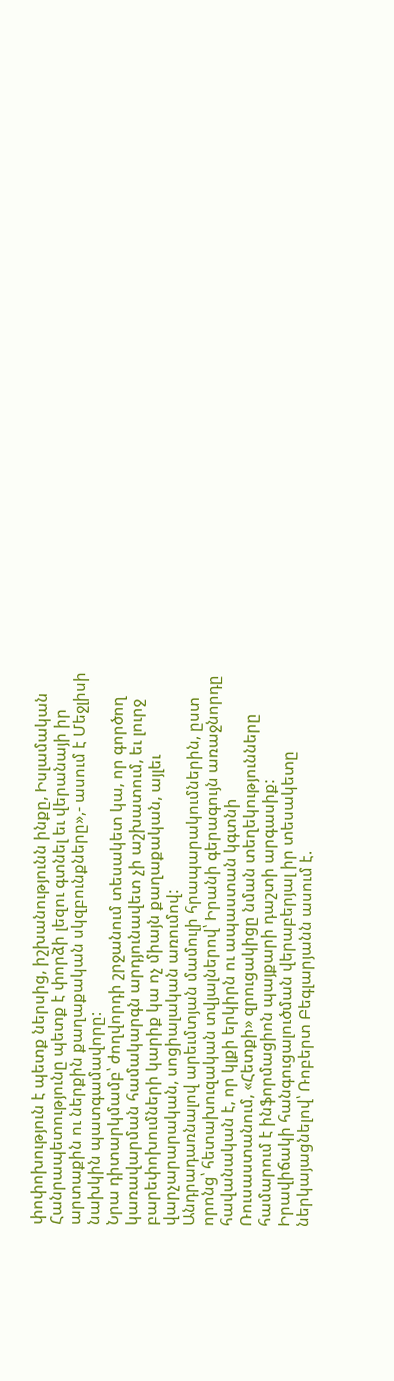փոփոխություն է պետք ներսից, իշխանությունն ինքը, Իսլամական Հանրապետությունը պետք է փորձի լեզու գտնել եւ վերանայի իր արտաքին ու ներքին քաղաքական սկզբունքները»,- ասում է Մեջլիսի նախկին պատգամավորը:
Նրա դիտարկմամբ՝ ժողվորդի շրջանում տեսակետ կա, որ գործող կառավարման համակարգն արդյունավետ չի աշխատում, եւ լուրջ բարեփոխումների կարիք կա ոչ միայն քաղաքական, այլեւ վարչարարական, սոցիալական առումով:
Անդրադառնալով արեւմտյան մամուլի հրապարակումներին, ըստ որոնց՝ հետախուզական տվյալներով՝ Իրանի գերագույն առաջնորդը հավանական է, որ կլքի երկիրն ու ապաստան կգտնի Ռուսաստանում, «Հետքի» զրուցակիցը նման տեղեկությունները համարում է ինֆորմացիոն պայքարի դաշտի արգասիք:
Իրավիճակի հանգուցալուծման վերաբերյալ իր տեսակետը ներկայացնելով՝ Ռոբերտ Բեգլարյանն ասում է.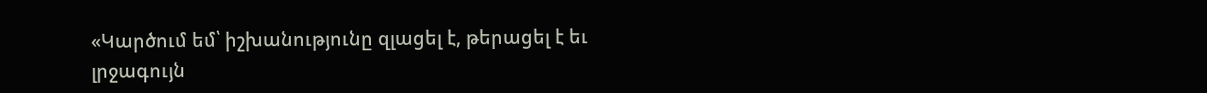«Կարծում եմ՝ իշխանությունը զլացել է, թերացել է եւ լրջագույն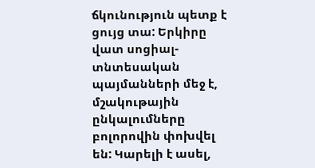ճկունություն պետք է ցույց տա: Երկիրը վատ սոցիալ-տնտեսական պայմանների մեջ է, մշակութային ընկալումները բոլորովին փոխվել են: Կարելի է ասել,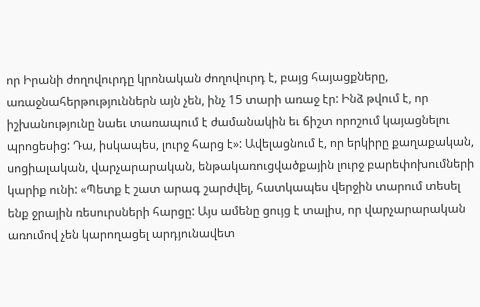որ Իրանի ժողովուրդը կրոնական ժողովուրդ է, բայց հայացքները, առաջնահերթություններն այն չեն, ինչ 15 տարի առաջ էր: Ինձ թվում է, որ իշխանությունը նաեւ տառապում է ժամանակին եւ ճիշտ որոշում կայացնելու պրոցեսից: Դա, իսկապես, լուրջ հարց է»: Ավելացնում է, որ երկիրը քաղաքական, սոցիալական, վարչարարական, ենթակառուցվածքային լուրջ բարեփոխումների կարիք ունի: «Պետք է շատ արագ շարժվել, հատկապես վերջին տարում տեսել ենք ջրային ռեսուրսների հարցը: Այս ամենը ցույց է տալիս, որ վարչարարական առումով չեն կարողացել արդյունավետ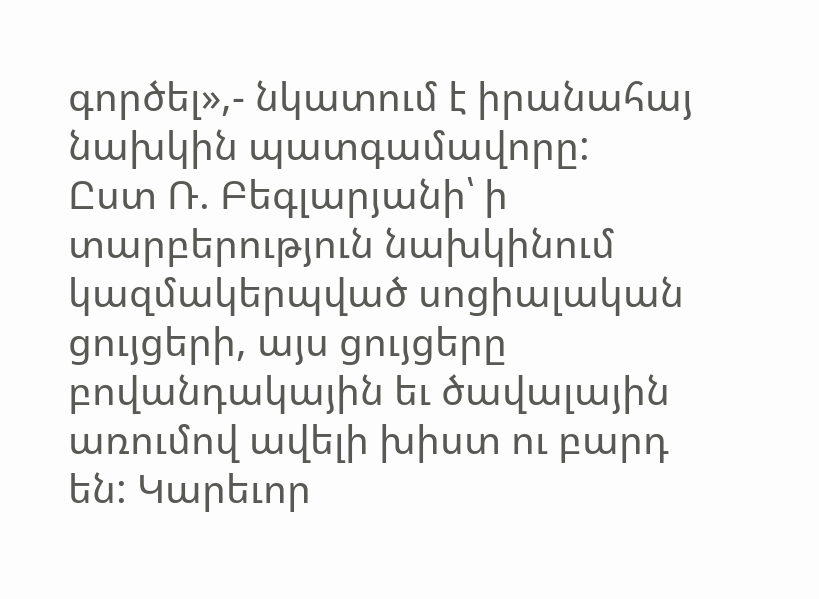գործել»,- նկատում է իրանահայ նախկին պատգամավորը:
Ըստ Ռ. Բեգլարյանի՝ ի տարբերություն նախկինում կազմակերպված սոցիալական ցույցերի, այս ցույցերը բովանդակային եւ ծավալային առումով ավելի խիստ ու բարդ են: Կարեւոր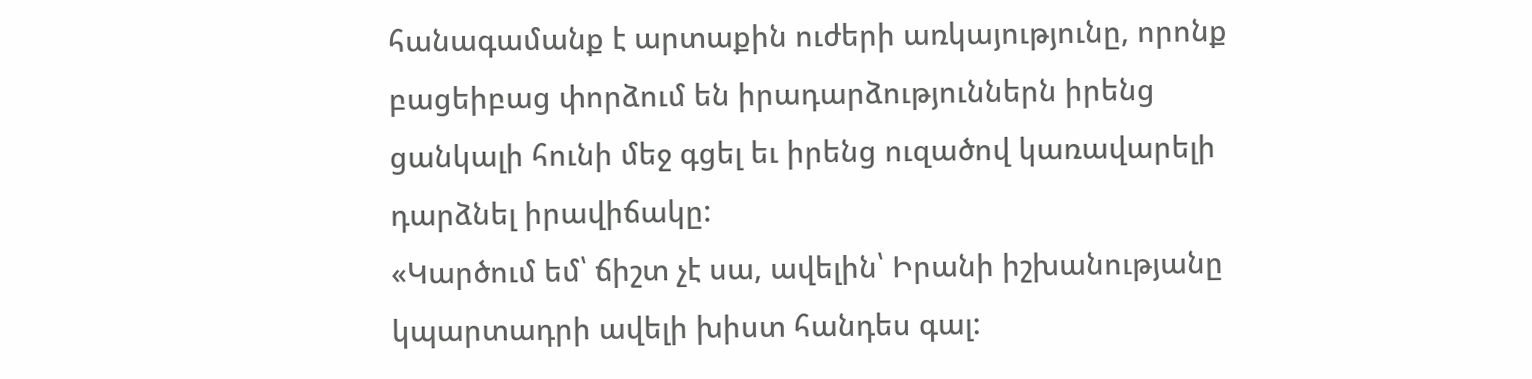հանագամանք է արտաքին ուժերի առկայությունը, որոնք բացեիբաց փորձում են իրադարձություններն իրենց ցանկալի հունի մեջ գցել եւ իրենց ուզածով կառավարելի դարձնել իրավիճակը:
«Կարծում եմ՝ ճիշտ չէ սա, ավելին՝ Իրանի իշխանությանը կպարտադրի ավելի խիստ հանդես գալ: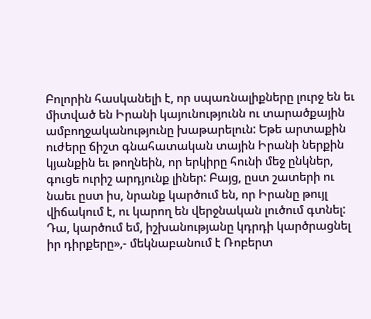Բոլորին հասկանելի է, որ սպառնալիքները լուրջ են եւ միտված են Իրանի կայունությունն ու տարածքային ամբողջականությունը խաթարելուն: Եթե արտաքին ուժերը ճիշտ գնահատական տային Իրանի ներքին կյանքին եւ թողնեին, որ երկիրը հունի մեջ ընկներ, գուցե ուրիշ արդյունք լիներ: Բայց, ըստ շատերի ու նաեւ ըստ իս, նրանք կարծում են, որ Իրանը թույլ վիճակում է, ու կարող են վերջնական լուծում գտնել: Դա, կարծում եմ, իշխանությանը կդրդի կարծրացնել իր դիրքերը»,- մեկնաբանում է Ռոբերտ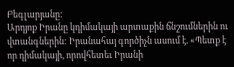Բեգլարյանը:
Արդյոք Իրանը կդիմակայի արտաքին ճնշումներին ու վտանգներին: Իրանահայ գործիչն ասում է. «Պետք է որ դիմակայի, որովհետեւ Իրանի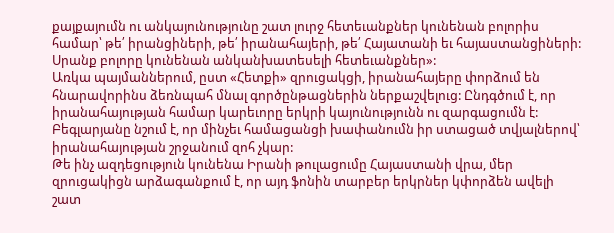քայքայումն ու անկայունությունը շատ լուրջ հետեւանքներ կունենան բոլորիս համար՝ թե՛ իրանցիների, թե՛ իրանահայերի, թե՛ Հայատանի եւ հայաստանցիների: Սրանք բոլորը կունենան անկանխատեսելի հետեւանքներ»:
Առկա պայմաններում, ըստ «Հետքի» զրուցակցի, իրանահայերը փորձում են հնարավորինս ձեռնպահ մնալ գործընթացներին ներքաշվելուց: Ընդգծում է, որ իրանահայության համար կարեւորը երկրի կայունությունն ու զարգացումն է: Բեգլարյանը նշում է, որ մինչեւ համացանցի խափանումն իր ստացած տվյալներով՝ իրանահայության շրջանում զոհ չկար:
Թե ինչ ազդեցություն կունենա Իրանի թուլացումը Հայաստանի վրա, մեր զրուցակիցն արձագանքում է, որ այդ ֆոնին տարբեր երկրներ կփորձեն ավելի շատ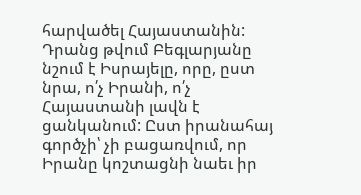հարվածել Հայաստանին: Դրանց թվում Բեգլարյանը նշում է Իսրայելը, որը, ըստ նրա, ո՛չ Իրանի, ո՛չ Հայաստանի լավն է ցանկանում: Ըստ իրանահայ գործչի՝ չի բացառվում, որ Իրանը կոշտացնի նաեւ իր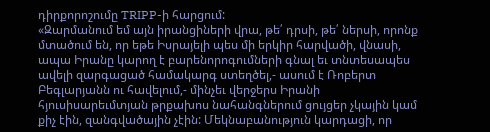դիրքորոշումը TRIPP-ի հարցում:
«Զարմանում եմ այն իրանցիների վրա, թե՛ դրսի, թե՛ ներսի, որոնք մտածում են, որ եթե Իսրայելի պես մի երկիր հարվածի, վնասի, ապա Իրանը կարող է բարենորոգումների գնալ եւ տնտեսապես ավելի զարգացած համակարգ ստեղծել,- ասում է Ռոբերտ Բեգլարյանն ու հավելում,- մինչեւ վերջերս Իրանի հյուսիսարեւմտյան թրքախոս նահանգներում ցույցեր չկային կամ քիչ էին, զանգվածային չէին: Մեկնաբանություն կարդացի, որ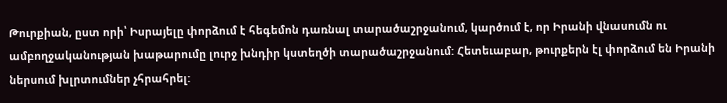Թուրքիան, ըստ որի՝ Իսրայելը փորձում է հեգեմոն դառնալ տարածաշրջանում, կարծում է, որ Իրանի վնասումն ու ամբողջականության խաթարումը լուրջ խնդիր կստեղծի տարածաշրջանում: Հետեւաբար, թուրքերն էլ փորձում են Իրանի ներսում խլրտումներ չհրահրել: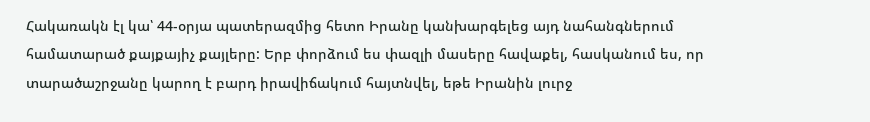Հակառակն էլ կա՝ 44-օրյա պատերազմից հետո Իրանը կանխարգելեց այդ նահանգներում համատարած քայքայիչ քայլերը: Երբ փորձում ես փազլի մասերը հավաքել, հասկանում ես, որ տարածաշրջանը կարող է բարդ իրավիճակում հայտնվել, եթե Իրանին լուրջ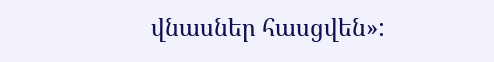վնասներ հասցվեն»: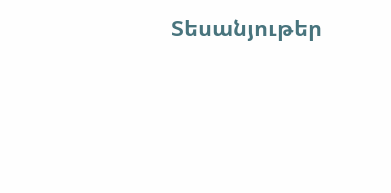Տեսանյութեր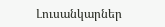Լուսանկարներ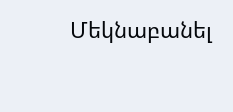Մեկնաբանել